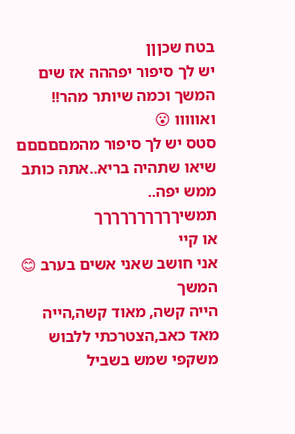בטח שכןןן
יש לך סיפור יפההה אז שים המשך וכמה שיותר מהר!!
ואווווו 😮
סטס יש לך סיפור מהמםםםםם
שיאו שתהיה בריא..אתה כותב ממש יפה..
תמשיךךךךךךךךךך
או קיי
אני חושב שאני אשים בערב 😊
המשך
הייה קשה, מאוד קשה,הייה מאד כאב,הצטרכתי ללבוש משקפי שמש בשביל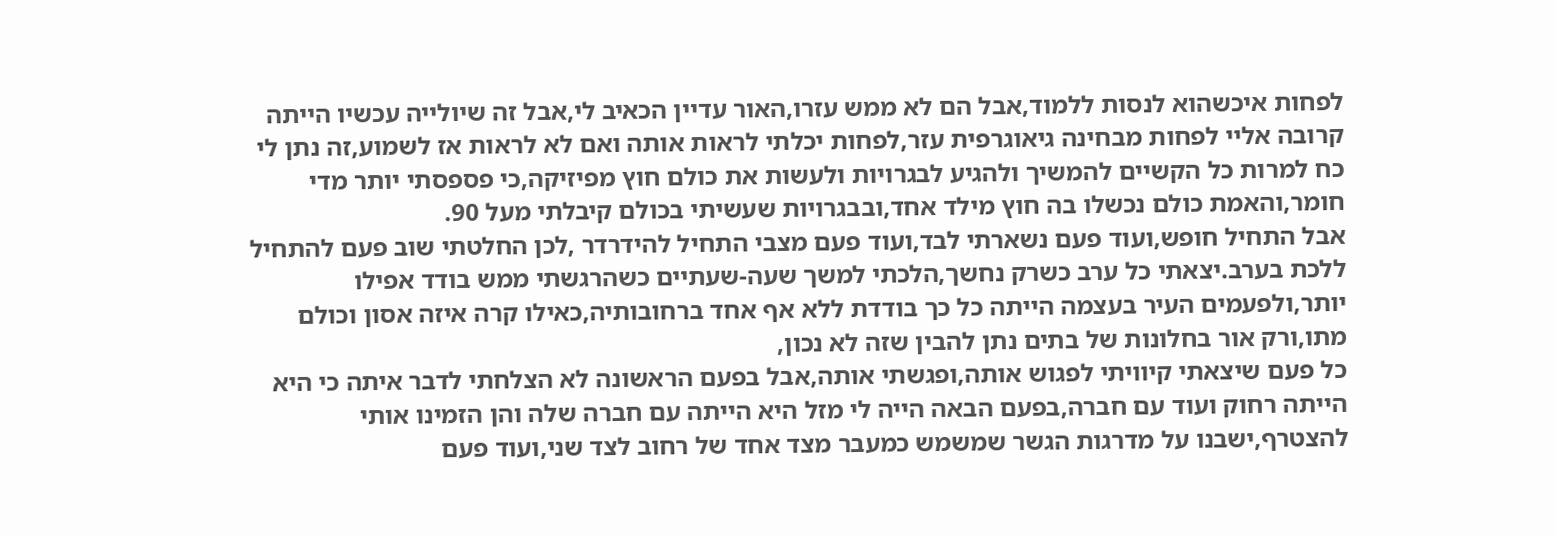לפחות איכשהוא לנסות ללמוד,אבל הם לא ממש עזרו,האור עדיין הכאיב לי,אבל זה שיולייה עכשיו הייתה קרובה אליי לפחות מבחינה גיאוגרפית עזר,לפחות יכלתי לראות אותה ואם לא לראות אז לשמוע,זה נתן לי כח למרות כל הקשיים להמשיך ולהגיע לבגרויות ולעשות את כולם חוץ מפיזיקה,כי פספסתי יותר מדי חומר,והאמת כולם נכשלו בה חוץ מילד אחד,ובבגרויות שעשיתי בכולם קיבלתי מעל 90.
אבל התחיל חופש,ועוד פעם נשארתי לבד,ועוד פעם מצבי התחיל להידרדר ,לכן החלטתי שוב פעם להתחיל ללכת בערב.יצאתי כל ערב כשרק נחשך,הלכתי למשך שעה-שעתיים כשהרגשתי ממש בודד אפילו יותר,ולפעמים העיר בעצמה הייתה כל כך בודדת ללא אף אחד ברחובותיה,כאילו קרה איזה אסון וכולם מתו,ורק אור בחלונות של בתים נתן להבין שזה לא נכון,
כל פעם שיצאתי קיוויתי לפגוש אותה,ופגשתי אותה,אבל בפעם הראשונה לא הצלחתי לדבר איתה כי היא הייתה רחוק ועוד עם חברה,בפעם הבאה הייה לי מזל היא הייתה עם חברה שלה והן הזמינו אותי להצטרף,ישבנו על מדרגות הגשר שמשמש כמעבר מצד אחד של רחוב לצד שני,ועוד פעם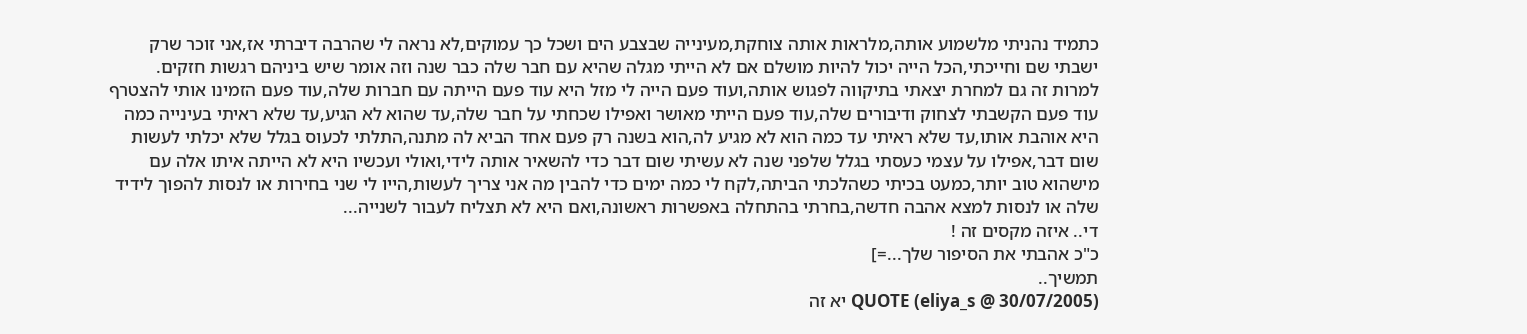כתמיד נהניתי מלשמוע אותה,מלראות אותה צוחקת,מעינייה שבצבע הים ושכל כך עמוקים,לא נראה לי שהרבה דיברתי אז,אני זוכר שרק ישבתי שם וחייכתי,הכל הייה יכול להיות מושלם אם לא הייתי מגלה שהיא עם חבר שלה כבר שנה וזה אומר שיש ביניהם רגשות חזקים.
למרות זה גם למחרת יצאתי בתיקווה לפגוש אותה,ועוד פעם הייה לי מזל היא עוד פעם הייתה עם חברות שלה,עוד פעם הזמינו אותי להצטרף עוד פעם הקשבתי לצחוק ודיבורים שלה,עוד פעם הייתי מאושר ואפילו שכחתי על חבר שלה,עד שהוא לא הגיע,עד שלא ראיתי בעינייה כמה היא אוהבת אותו,עד שלא ראיתי עד כמה הוא לא מגיע לה,הוא בשנה רק פעם אחד הביא לה מתנה,התלתי לכעוס בגלל שלא יכלתי לעשות שום דבר,אפילו על עצמי כעסתי בגלל שלפני שנה לא עשיתי שום דבר כדי להשאיר אותה לידי,ואולי ועכשיו היא לא הייתה איתו אלה עם מישהוא טוב יותר,כמעט בכיתי כשהלכתי הביתה,לקח לי כמה ימים כדי להבין מה אני צריך לעשות,הייו לי שני בחירות או לנסות להפוך לידיד שלה או לנסות למצא אהבה חדשה,בחרתי בהתחלה באפשרות ראשונה,ואם היא לא תצליח לעבור לשנייה...
די.. איזה מקסים זה !
כ"כ אהבתי את הסיפור שלך...=]
תמשיך..
QUOTE (eliya_s @ 30/07/2005) יא זה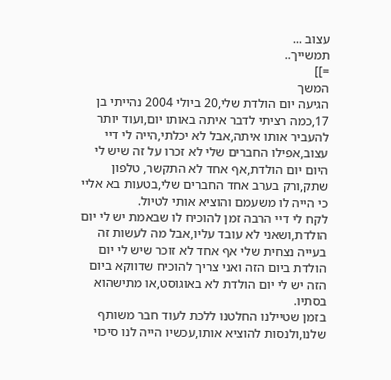עצוב ...
תמשייך..
=]]
המשך
הגיעה יום הולדת שלי,20 ביולי 2004 נהייתי בן 17,כמה רציתי לדבר איתה באותו יום,ועוד יותר להעביר אותו איתה,אבל לא יכלתי,הייה לי דיי עצוב,אפילו החברים שלי לא זכרו על זה שיש לי היום יום הולדת,אף אחד לא התקשר, טלפון שתק,ורק בערב אחד החברים שלי,בטעות בא אליי כי הייה לו משעמם והוציא אותי לטיול.
לקח לי דיי הרבה זמן להוכיח לו שבאמת יש לי יום הולדת,ושאני לא עובד עליו,אבל מה לעשות זה בעייה נצחית שלי אף אחד לא זוכר שיש לי יום הולדת ביום הזה ואני צריך להוכיח שדווקא ביום הזה יש לי יום הולדת לא באוגוסט,או מתישהוא בסתיו.
בזמן שטיילנו החלטנו ללכת לעוד חבר משותף שלנו,ולנסות להוציא אותו,עכשיו הייה לנו סיכוי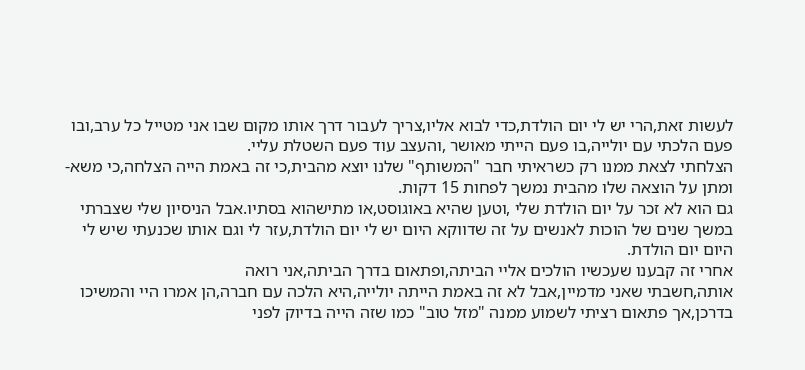לעשות זאת,הרי יש לי יום הולדת,כדי לבוא אליו,צריך לעבור דרך אותו מקום שבו אני מטייל כל ערב,ובו פעם הלכתי עם יולייה,בו פעם הייתי מאושר ,והעצב עוד פעם השטלת עליי.
הצלחתי לצאת ממנו רק כשראיתי חבר "המשותף" שלנו יוצא מהבית,כי זה באמת הייה הצלחה,כי משא-ומתן על הוצאה שלו מהבית נמשך לפחות 15 דקות.
גם הוא לא זכר על יום הולדת שלי ,וטען שהיא באוגוסט,או מתישהוא בסתיו.אבל הניסיון שלי שצברתי במשך שנים של הוכות לאנשים על זה שדווקא היום יש לי יום הולדת,עזר לי וגם אותו שכנעתי שיש לי היום יום הולדת.
אחרי זה קבענו שעכשיו הולכים אליי הביתה,ופתאום בדרך הביתה,אני רואה
אותה,חשבתי שאני מדמיין,אבל לא זה באמת הייתה יולייה,היא הלכה עם חברה,הן אמרו היי והמשיכו בדרכן,אך פתאום רציתי לשמוע ממנה "מזל טוב" כמו שזה הייה בדיוק לפני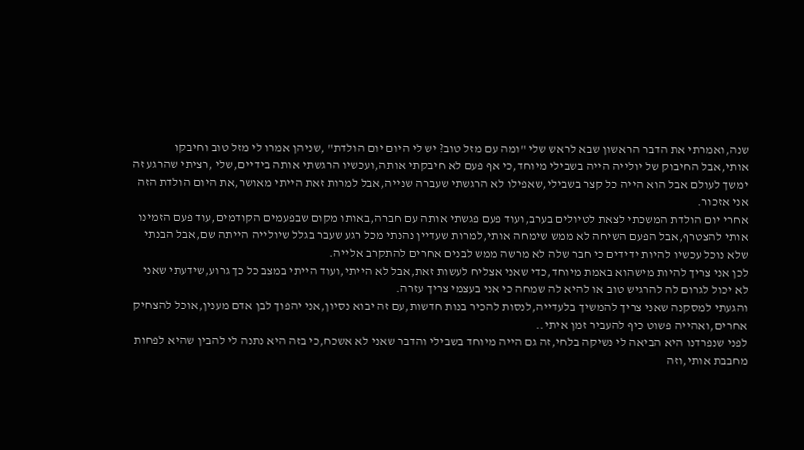שנה,ואמרתי את הדבר הראשון שבא לראש שלי "ומה עם מזל טוב? יש לי היום יום הולדת" ,שניהן אמרו לי מזל טוב וחיבקו אותי,אבל החיבוק של יולייה הייה בשבילי מיוחד,כי אף פעם לא חיבקתי אותה,ועכשיו הרגשתי אותה בידיים,שלי ,רציתי שהרגע זה ימשך לעולם אבל הוא הייה כל קצר בשבילי,שאפילו לא הרגשתי שעברה שנייה,אבל למרות זאת הייתי מאושר,את היום הולדת הזה אני אזכור.
אחרי יום הולדת המשכתי לצאת לטיולים בערב,ועוד פעם פגשתי אותה עם חברה,באותו מקום שבפעמים הקודמים,עוד פעם הזמינו אותי להצטרף,אבל הפעם השיחה לא ממש שימחה אותי,למרות שעדיין נהנתי מכל רגע שעבר בגלל שיולייה הייתה שם,אבל הבנתי שלא נוכל עכשיו להיות ידידים כי חבר שלה לא מרשה ממש לבנים אחרים להתקרב אלייה.
לכן אני צריך להיות מישהוא באמת מיוחד,כדי שאני אצליח לעשות זאת,אבל לא הייתי,ועוד הייתי במצב כל כך גרוע,שידעתי שאני לא יכול לגרום לה להרגיש טוב או להיא לה שמחה כי אני בעצמי צריך עזרה.
והגעתי למסקנה שאני צריך להמשיך בלעדייה,לנסות להכיר בנות חדשות,עם זה יבוא נסיון,אני יהפוך לבן אדם מענין,אוכל להצחיק אחרים,ואהייה פשוט כיף להעביר זמן איתי..
לפני שנפרדנו היא הביאה לי נשיקה בלחי,זה גם הייה מיוחד בשבילי והדבר שאני לא אשכח,כי בזה היא נתנה לי להבין שהיא לפחות מחבבת אותי,וזה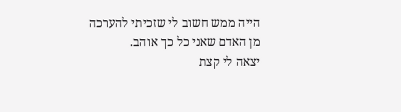הייה ממש חשוב לי שזכיתי להערכה מן האדם שאני כל כך אוהב.
יצאה לי קצת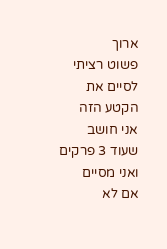ארוך
פשוט רציתי לסיים את הקטע הזה
אני חושב שעוד 3 פרקים ואני מסיים
אם לא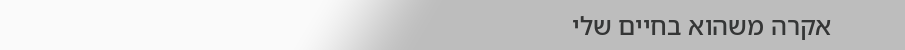אקרה משהוא בחיים שלי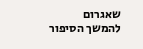שאגרום להמשך הסיפור